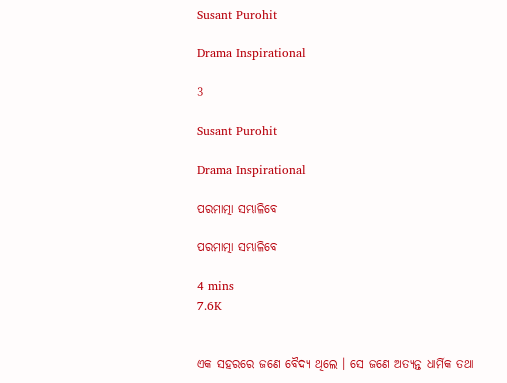Susant Purohit

Drama Inspirational

3

Susant Purohit

Drama Inspirational

ପରମାତ୍ମା ସମ୍ଭାଳିବେ

ପରମାତ୍ମା ସମ୍ଭାଳିବେ

4 mins
7.6K


ଏକ ସହରରେ ଜଣେ ବୈଦ୍ୟ ଥିଲେ । ସେ ଜଣେ ଅତ୍ୟନ୍ତ ଧାର୍ମିକ ତଥା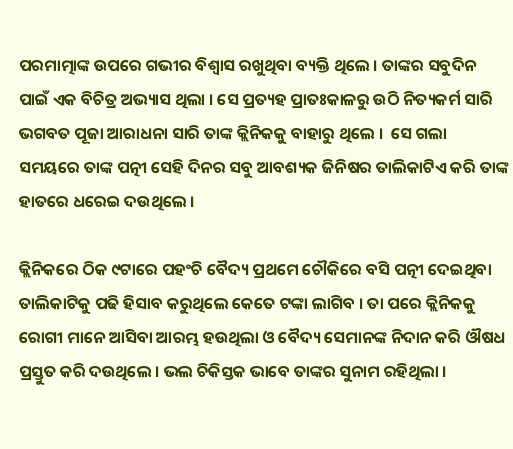ପରମାତ୍ମାଙ୍କ ଉପରେ ଗଭୀର ବିଶ୍ୱାସ ରଖୁଥିବା ବ୍ୟକ୍ତି ଥିଲେ । ତାଙ୍କର ସବୁଦିନ ପାଇଁ ଏକ ବିଚିତ୍ର ଅଭ୍ୟାସ ଥିଲା । ସେ ପ୍ରତ୍ୟହ ପ୍ରାତଃକାଳରୁ ଉଠି ନିତ୍ୟକର୍ମ ସାରି ଭଗବତ ପୂଜା ଆରାଧନା ସାରି ତାଙ୍କ କ୍ଲିନିକକୁ ବାହାରୁ ଥିଲେ ।  ସେ ଗଲା ସମୟରେ ତାଙ୍କ ପତ୍ନୀ ସେହି ଦିନର ସବୁ ଆବଶ୍ୟକ ଜିନିଷର ତାଲିକାଟିଏ କରି ତାଙ୍କ ହାତରେ ଧରେଇ ଦଉଥିଲେ ।

କ୍ଲିନିକରେ ଠିକ ୯ଟାରେ ପହଂଚି ବୈଦ୍ୟ ପ୍ରଥମେ ଚୌକିରେ ବସି ପତ୍ନୀ ଦେଇଥିବା ତାଲିକାଟିକୁ ପଢି ହିସାବ କରୁଥିଲେ କେତେ ଟଙ୍କା ଲାଗିବ । ତା ପରେ କ୍ଲିନିକକୁ ରୋଗୀ ମାନେ ଆସିବା ଆରମ୍ଭ ହଉଥିଲା ଓ ବୈଦ୍ୟ ସେମାନଙ୍କ ନିଦାନ କରି ଔଷଧ ପ୍ରସ୍ତୁତ କରି ଦଉଥିଲେ । ଭଲ ଚିକିସ୍ତକ ଭାବେ ତାଙ୍କର ସୁନାମ ରହିଥିଲା ।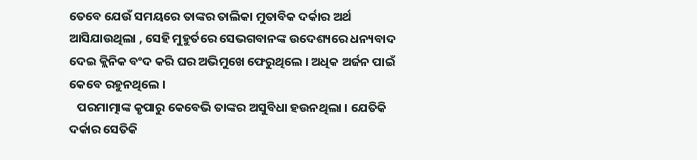ତେବେ ଯେଉଁ ସମୟରେ ତାଙ୍କର ତାଲିକା ମୁତାବିକ ଦର୍କାର ଅର୍ଥ ଆସିଯାଉଥିଲା , ସେହି ମୁହୁର୍ତରେ ସେଭଗବାନଙ୍କ ଉଦେଶ୍ୟରେ ଧନ୍ୟବାଦ ଦେଇ କ୍ଲିନିକ ବଂଦ କରି ଘର ଅଭିମୁଖେ ଫେରୁଥିଲେ । ଅଧିକ ଅର୍ଜନ ପାଇଁ କେବେ ରହୁନଥିଲେ ।
   ପରମାତ୍ମାଙ୍କ କୃପାରୁ କେବେଭି ତାଙ୍କର ଅସୁବିଧା ହଉନଥିଲା । ଯେତିକି ଦର୍କାର ସେତିକି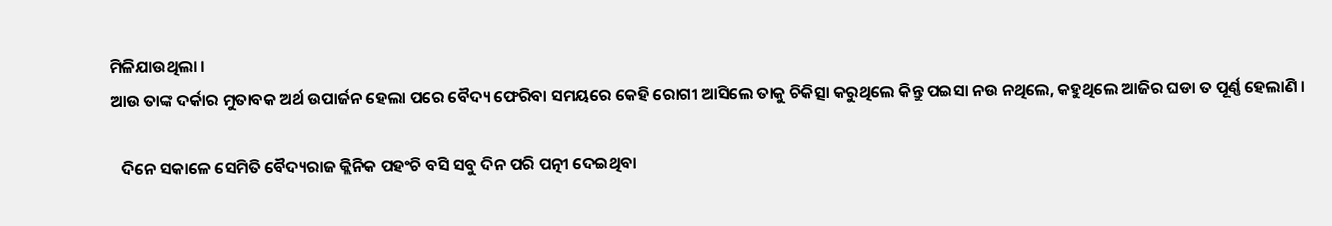ମିଳିଯାଉଥିଲା ।
ଆଉ ତାଙ୍କ ଦର୍କାର ମୁତାବକ ଅର୍ଥ ଉପାର୍ଜନ ହେଲା ପରେ ବୈଦ୍ୟ ଫେରିବା ସମୟରେ କେହି ରୋଗୀ ଆସିଲେ ତାକୁ ଚିକିତ୍ସା କରୁଥିଲେ କିନ୍ତୁ ପଇସା ନଉ ନଥିଲେ, କହୁଥିଲେ ଆଜିର ଘଡା ତ ପୂର୍ଣ୍ଣ ହେଲାଣି ।

   ଦିନେ ସକାଳେ ସେମିତି ବୈଦ୍ୟରାଜ କ୍ଲିନିକ ପହଂଚି ବସି ସବୁ ଦିନ ପରି ପତ୍ନୀ ଦେଇଥିବା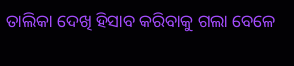ତାଲିକା ଦେଖି ହିସାବ କରିବାକୁ ଗଲା ବେଳେ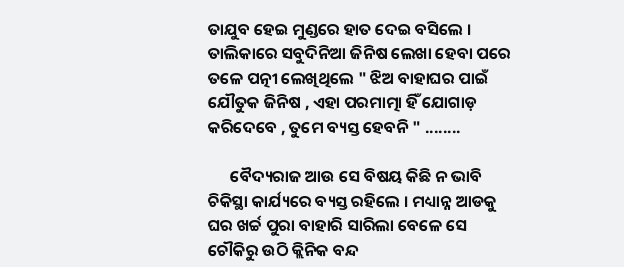ତାଯୁବ ହେଇ ମୁଣ୍ଡରେ ହାତ ଦେଇ ବସିଲେ ।
ତାଲିକାରେ ସବୁଦିନିଆ ଜିନିଷ ଲେଖା ହେବା ପରେ ତଳେ ପତ୍ନୀ ଲେଖିଥିଲେ " ଝିଅ ବାହାଘର ପାଇଁ ଯୌତୁକ ଜିନିଷ , ଏହା ପରମାତ୍ମା ହିଁ ଯୋଗାଡ଼ କରିଦେବେ , ତୁମେ ବ୍ୟସ୍ତ ହେବନି " ........

      ବୈଦ୍ୟରାଜ ଆଉ ସେ ବିଷୟ କିଛି ନ ଭାବି ଚିକିସ୍ଥା କାର୍ଯ୍ୟରେ ବ୍ୟସ୍ତ ରହିଲେ । ମଧ୍ୟାନ୍ନ ଆଡକୁ ଘର ଖର୍ଚ୍ଚ ପୁରା ବାହାରି ସାରିଲା ବେଳେ ସେ ଚୌକିରୁ ଉଠି କ୍ଲିନିକ ବନ୍ଦ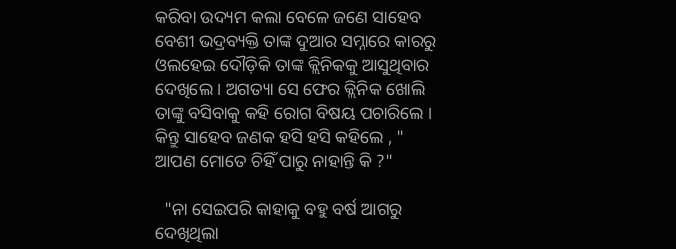କରିବା ଉଦ୍ୟମ କଲା ବେଳେ ଜଣେ ସାହେବ ବେଶୀ ଭଦ୍ରବ୍ୟକ୍ତି ତାଙ୍କ ଦୁଆର ସମ୍ନାରେ କାରରୁ ଓଲହେଇ ଦୌଡ଼ିକି ତାଙ୍କ କ୍ଲିନିକକୁ ଆସୁଥିବାର ଦେଖିଲେ । ଅଗତ୍ୟା ସେ ଫେର କ୍ଲିନିକ ଖୋଲି ତାଙ୍କୁ ବସିବାକୁ କହି ରୋଗ ବିଷୟ ପଚାରିଲେ । କିନ୍ତୁ ସାହେବ ଜଣକ ହସି ହସି କହିଲେ , " ଆପଣ ମୋତେ ଚିହିଁ ପାରୁ ନାହାନ୍ତି କି ?"

  "ନା ସେଇପରି କାହାକୁ ବହୁ ବର୍ଷ ଆଗରୁ ଦେଖିଥିଲା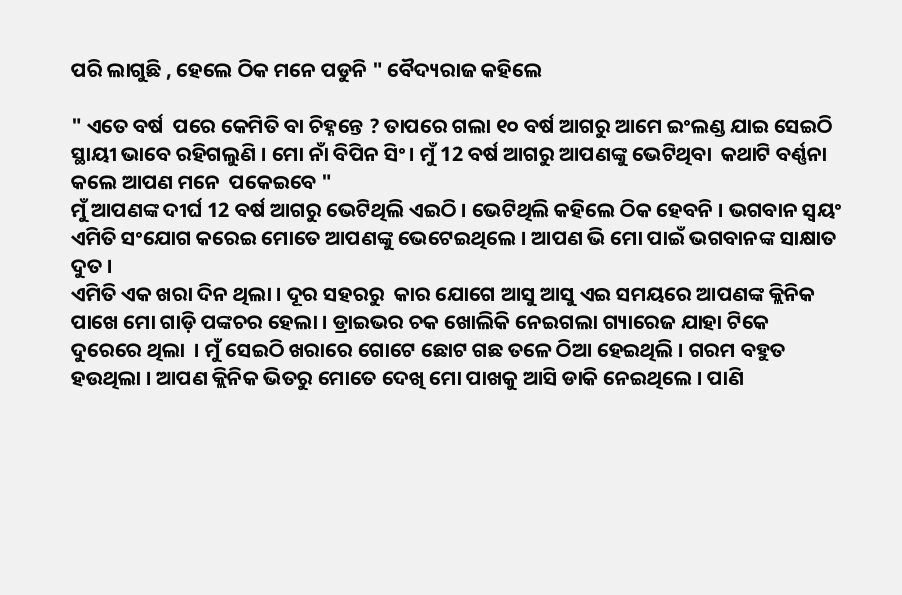ପରି ଲାଗୁଛି , ହେଲେ ଠିକ ମନେ ପଡୁନି " ବୈଦ୍ୟରାଜ କହିଲେ

" ଏତେ ବର୍ଷ  ପରେ କେମିତି ବା ଚିହ୍ନନ୍ତେ ? ତାପରେ ଗଲା ୧୦ ବର୍ଷ ଆଗରୁ ଆମେ ଇଂଲଣ୍ଡ ଯାଇ ସେଇଠି ସ୍ଥାୟୀ ଭାବେ ରହିଗଲୁଣି । ମୋ ନାଁ ବିପିନ ସିଂ। ମୁଁ 12 ବର୍ଷ ଆଗରୁ ଆପଣଙ୍କୁ ଭେଟିଥିବା  କଥାଟି ବର୍ଣ୍ଣନା କଲେ ଆପଣ ମନେ  ପକେଇବେ "
ମୁଁ ଆପଣଙ୍କ ଦୀର୍ଘ 12 ବର୍ଷ ଆଗରୁ ଭେଟିଥିଲି ଏଇଠି । ଭେଟିଥିଲି କହିଲେ ଠିକ ହେବନି । ଭଗବାନ ସ୍ୱୟଂ ଏମିତି ସଂଯୋଗ କରେଇ ମୋତେ ଆପଣଙ୍କୁ ଭେଟେଇଥିଲେ । ଆପଣ ଭି ମୋ ପାଇଁ ଭଗବାନଙ୍କ ସାକ୍ଷାତ ଦୁତ ।
ଏମିତି ଏକ ଖରା ଦିନ ଥିଲା । ଦୂର ସହରରୁ  କାର ଯୋଗେ ଆସୁ ଆସୁ ଏଇ ସମୟରେ ଆପଣଙ୍କ କ୍ଲିନିକ ପାଖେ ମୋ ଗାଡ଼ି ପଙ୍କଚର ହେଲା । ଡ୍ରାଇଭର ଚକ ଖୋଲିକି ନେଇଗଲା ଗ୍ୟାରେଜ ଯାହା ଟିକେ ଦୁରେରେ ଥିଲା  । ମୁଁ ସେଇଠି ଖରାରେ ଗୋଟେ ଛୋଟ ଗଛ ତଳେ ଠିଆ ହେଇଥିଲି । ଗରମ ବହୁତ ହଉଥିଲା । ଆପଣ କ୍ଲିନିକ ଭିତରୁ ମୋତେ ଦେଖି ମୋ ପାଖକୁ ଆସି ଡାକି ନେଇଥିଲେ । ପାଣି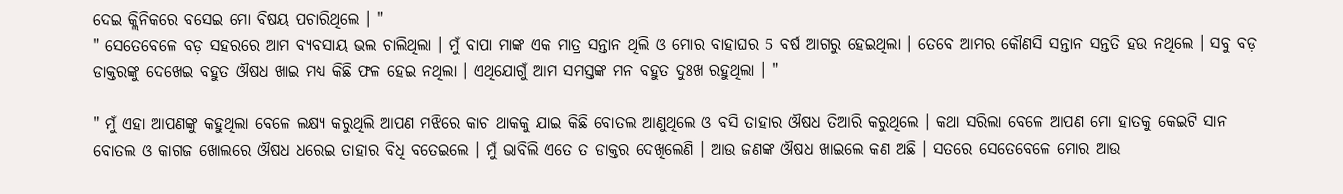ଦେଇ କ୍ଲିନିକରେ ବସେଇ ମୋ ବିଷୟ ପଚାରିଥିଲେ । "
" ସେତେବେଳେ ବଡ଼ ସହରରେ ଆମ ବ୍ୟବସାୟ ଭଲ ଚାଲିଥିଲା । ମୁଁ ବାପା ମାଙ୍କ ଏକ ମାତ୍ର ସନ୍ତାନ ଥିଲି ଓ ମୋର ବାହାଘର 5 ବର୍ଷ ଆଗରୁ ହେଇଥିଲା । ତେବେ ଆମର କୌଣସି ସନ୍ତାନ ସନ୍ତତି ହଉ ନଥିଲେ । ସବୁ ବଡ଼ ଡାକ୍ତରଙ୍କୁ ଦେଖେଇ ବହୁତ ଔଷଧ ଖାଇ ମଧ୍ୟ କିଛି ଫଳ ହେଇ ନଥିଲା । ଏଥିଯୋଗୁଁ ଆମ ସମସ୍ତଙ୍କ ମନ ବହୁତ ଦୁଃଖ ରହୁଥିଲା । "

" ମୁଁ ଏହା ଆପଣଙ୍କୁ କହୁଥିଲା ବେଳେ ଲକ୍ଷ୍ୟ କରୁଥିଲି ଆପଣ ମଝିରେ କାଚ ଥାକକୁ ଯାଇ କିଛି ବୋତଲ ଆଣୁଥିଲେ ଓ ବସି ତାହାର ଔଷଧ ତିଆରି କରୁଥିଲେ । କଥା ସରିଲା ବେଳେ ଆପଣ ମୋ ହାତକୁ କେଇଟି ସାନ ବୋତଲ ଓ କାଗଜ ଖୋଲରେ ଔଷଧ ଧରେଇ ତାହାର ବିଧି ବତେଇଲେ । ମୁଁ ଭାବିଲି ଏତେ ତ ଡାକ୍ତର ଦେଖିଲେଣି । ଆଉ ଜଣଙ୍କ ଔଷଧ ଖାଇଲେ କଣ ଅଛି । ସତରେ ସେତେବେଳେ ମୋର ଆଉ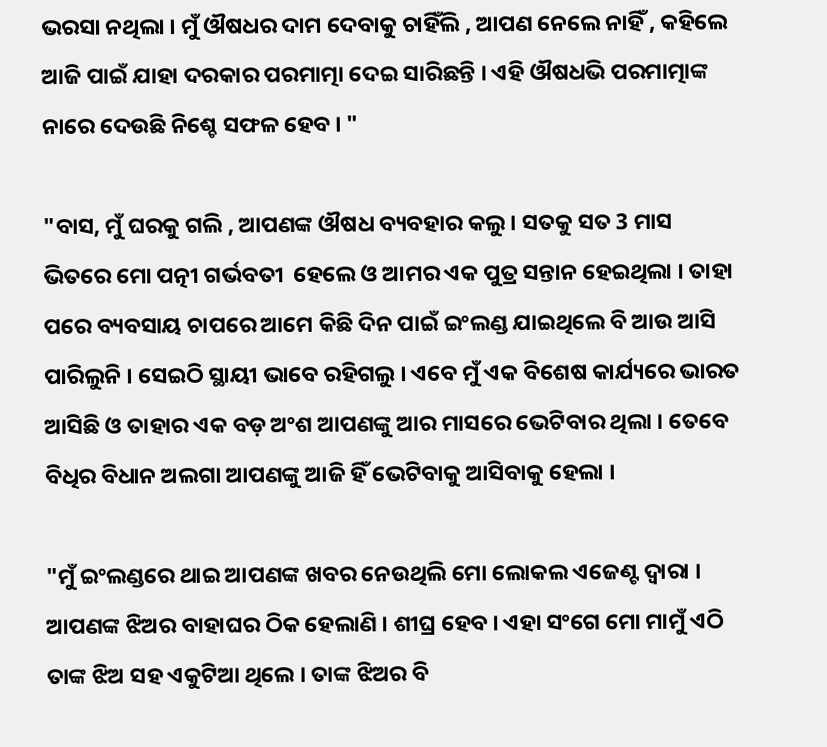ଭରସା ନଥିଲା । ମୁଁ ଔଷଧର ଦାମ ଦେବାକୁ ଚାହିଁଲି , ଆପଣ ନେଲେ ନାହିଁ , କହିଲେ ଆଜି ପାଇଁ ଯାହା ଦରକାର ପରମାତ୍ମା ଦେଇ ସାରିଛନ୍ତି । ଏହି ଔଷଧଭି ପରମାତ୍ମାଙ୍କ ନାରେ ଦେଉଛି ନିଶ୍ଚେ ସଫଳ ହେବ । "

"ବାସ, ମୁଁ ଘରକୁ ଗଲି , ଆପଣଙ୍କ ଔଷଧ ବ୍ୟବହାର କଲୁ। ସତକୁ ସତ 3 ମାସ ଭିତରେ ମୋ ପତ୍ନୀ ଗର୍ଭବତୀ  ହେଲେ ଓ ଆମର ଏକ ପୁତ୍ର ସନ୍ତାନ ହେଇଥିଲା । ତାହା ପରେ ବ୍ୟବସାୟ ଚାପରେ ଆମେ କିଛି ଦିନ ପାଇଁ ଇଂଲଣ୍ଡ ଯାଇଥିଲେ ବି ଆଉ ଆସି ପାରିଲୁନି । ସେଇଠି ସ୍ଥାୟୀ ଭାବେ ରହିଗଲୁ । ଏବେ ମୁଁ ଏକ ବିଶେଷ କାର୍ଯ୍ୟରେ ଭାରତ ଆସିଛି ଓ ତାହାର ଏକ ବଡ଼ ଅଂଶ ଆପଣଙ୍କୁ ଆର ମାସରେ ଭେଟିବାର ଥିଲା । ତେବେ ବିଧିର ବିଧାନ ଅଲଗା ଆପଣଙ୍କୁ ଆଜି ହିଁ ଭେଟିବାକୁ ଆସିବାକୁ ହେଲା ।

"ମୁଁ ଇଂଲଣ୍ଡରେ ଥାଇ ଆପଣଙ୍କ ଖବର ନେଉଥିଲି ମୋ ଲୋକଲ ଏଜେଣ୍ଟ ଦ୍ୱାରା । ଆପଣଙ୍କ ଝିଅର ବାହାଘର ଠିକ ହେଲାଣି । ଶୀଘ୍ର ହେବ । ଏହା ସଂଗେ ମୋ ମାମୁଁ ଏଠି ତାଙ୍କ ଝିଅ ସହ ଏକୁଟିଆ ଥିଲେ । ତାଙ୍କ ଝିଅର ବି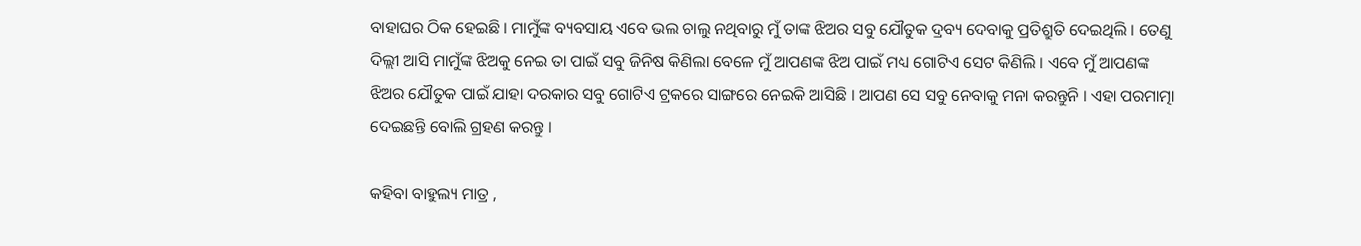ବାହାଘର ଠିକ ହେଇଛି । ମାମୁଁଙ୍କ ବ୍ୟବସାୟ ଏବେ ଭଲ ଚାଲୁ ନଥିବାରୁ ମୁଁ ତାଙ୍କ ଝିଅର ସବୁ ଯୌତୁକ ଦ୍ରବ୍ୟ ଦେବାକୁ ପ୍ରତିଶ୍ରୁତି ଦେଇଥିଲି । ତେଣୁ ଦିଲ୍ଲୀ ଆସି ମାମୁଁଙ୍କ ଝିଅକୁ ନେଇ ତା ପାଇଁ ସବୁ ଜିନିଷ କିଣିଲା ବେଳେ ମୁଁ ଆପଣଙ୍କ ଝିଅ ପାଇଁ ମଧ୍ୟ ଗୋଟିଏ ସେଟ କିଣିଲି । ଏବେ ମୁଁ ଆପଣଙ୍କ ଝିଅର ଯୌତୁକ ପାଇଁ ଯାହା ଦରକାର ସବୁ ଗୋଟିଏ ଟ୍ରକରେ ସାଙ୍ଗରେ ନେଇକି ଆସିଛି । ଆପଣ ସେ ସବୁ ନେବାକୁ ମନା କରନ୍ତୁନି । ଏହା ପରମାତ୍ମା ଦେଇଛନ୍ତି ବୋଲି ଗ୍ରହଣ କରନ୍ତୁ ।

କହିବା ବାହୁଲ୍ୟ ମାତ୍ର ,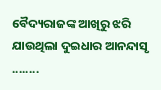ବୈଦ୍ୟରାଜଙ୍କ ଆଖିରୁ ଝରି ଯାଉଥିଲା ଦୁଇଧାର ଆନନ୍ଦାସୃ ........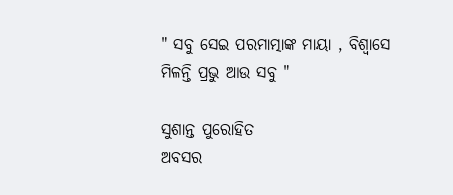" ସବୁ ସେଇ ପରମାତ୍ମାଙ୍କ ମାୟା , ବିଶ୍ୱାସେ ମିଳନ୍ତି ପ୍ରଭୁ ଆଉ ସବୁ "

ସୁଶାନ୍ତ ପୁରୋହିତ
ଅବସର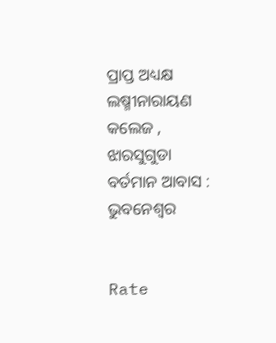ପ୍ରାପ୍ତ ଅଧ୍ୟକ୍ଷ
ଲଷ୍ମୀନାରାୟଣ କଲେଜ , ଝାରସୁଗୁଡା
ବର୍ତମାନ ଆବାସ : ଭୁବନେଶ୍ୱର


Rate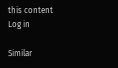this content
Log in

Similar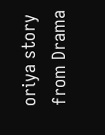oriya story from Drama